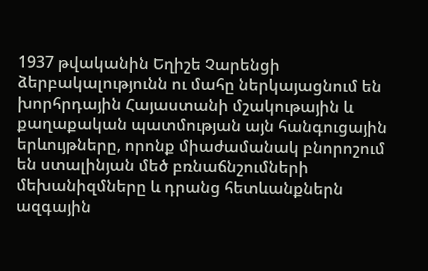1937 թվականին Եղիշե Չարենցի ձերբակալությունն ու մահը ներկայացնում են խորհրդային Հայաստանի մշակութային և քաղաքական պատմության այն հանգուցային երևույթները, որոնք միաժամանակ բնորոշում են ստալինյան մեծ բռնաճնշումների մեխանիզմները և դրանց հետևանքներն ազգային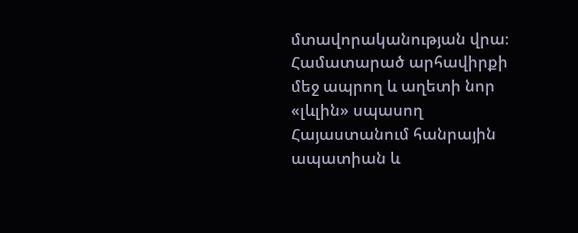մտավորականության վրա։
Համատարած արհավիրքի մեջ ապրող և աղետի նոր «լևլին» սպասող Հայաստանում հանրային ապատիան և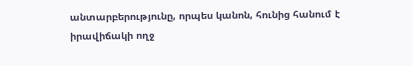անտարբերությունը, որպես կանոն, հունից հանում է իրավիճակի ողջ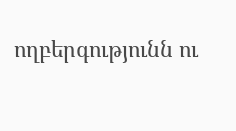ողբերգությունն ու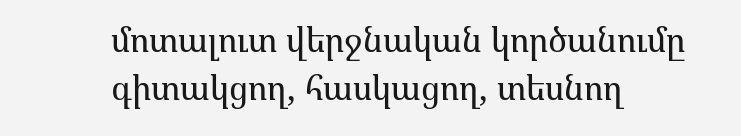մոտալուտ վերջնական կործանումը գիտակցող, հասկացող, տեսնող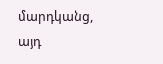մարդկանց, այդ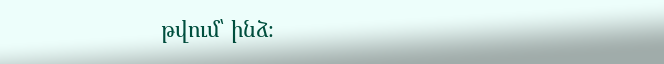թվում՝ ինձ։